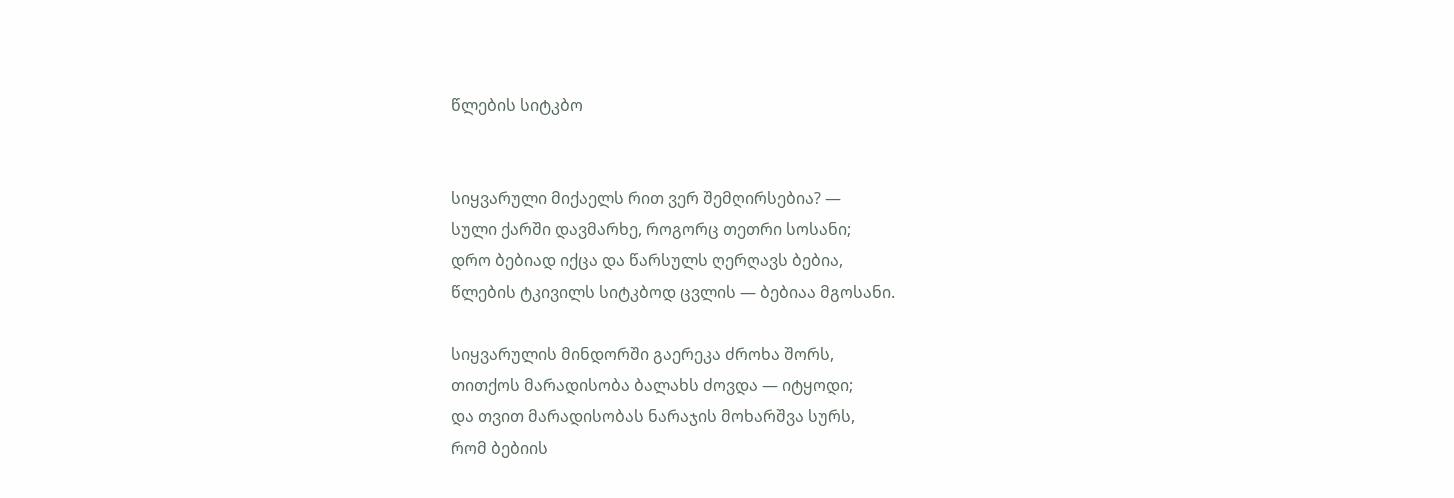წლების სიტკბო


სიყვარული მიქაელს რით ვერ შემღირსებია? —
სული ქარში დავმარხე, როგორც თეთრი სოსანი;
დრო ბებიად იქცა და წარსულს ღერღავს ბებია,
წლების ტკივილს სიტკბოდ ცვლის — ბებიაა მგოსანი.

სიყვარულის მინდორში გაერეკა ძროხა შორს,
თითქოს მარადისობა ბალახს ძოვდა — იტყოდი;
და თვით მარადისობას ნარაჯის მოხარშვა სურს,
რომ ბებიის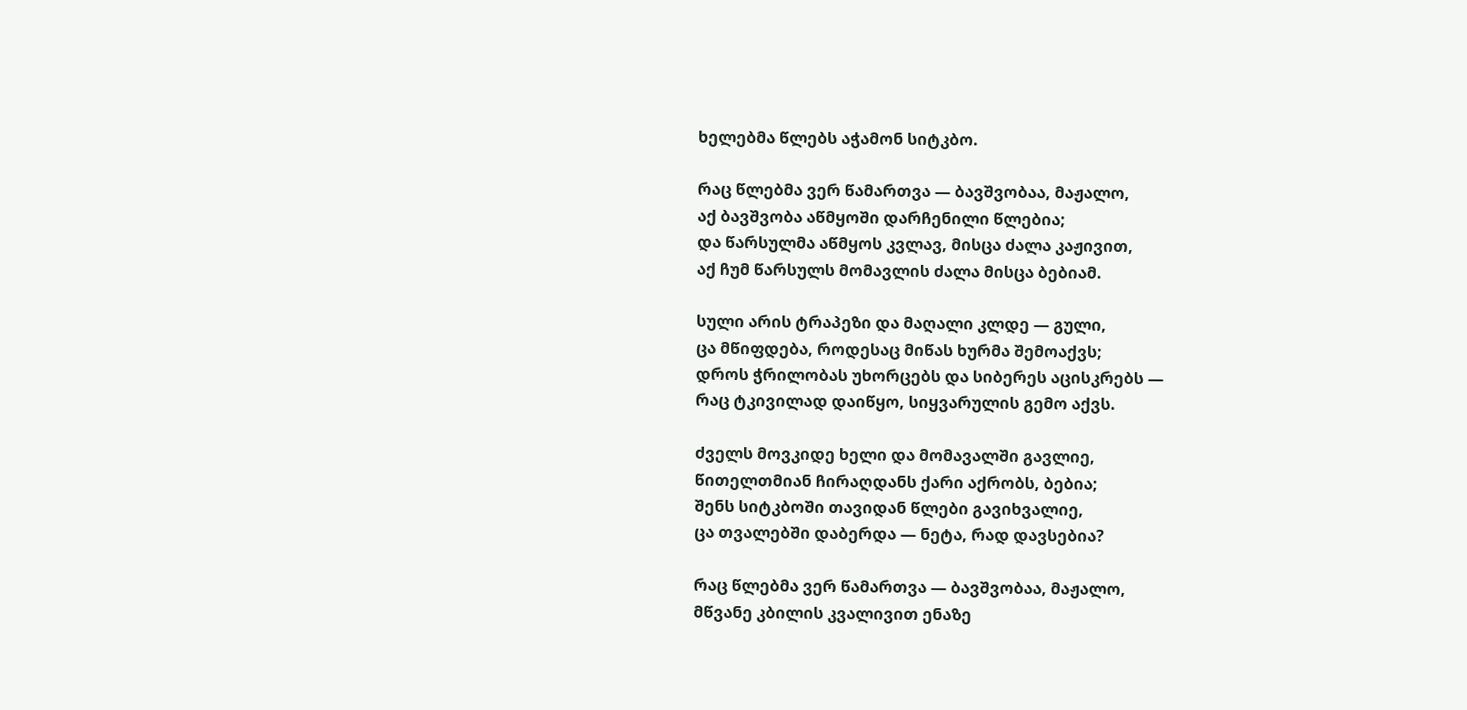ხელებმა წლებს აჭამონ სიტკბო.

რაც წლებმა ვერ წამართვა — ბავშვობაა, მაჟალო,
აქ ბავშვობა აწმყოში დარჩენილი წლებია;
და წარსულმა აწმყოს კვლავ, მისცა ძალა კაჟივით,
აქ ჩუმ წარსულს მომავლის ძალა მისცა ბებიამ.

სული არის ტრაპეზი და მაღალი კლდე — გული,
ცა მწიფდება, როდესაც მიწას ხურმა შემოაქვს;
დროს ჭრილობას უხორცებს და სიბერეს აცისკრებს —
რაც ტკივილად დაიწყო, სიყვარულის გემო აქვს.

ძველს მოვკიდე ხელი და მომავალში გავლიე,
წითელთმიან ჩირაღდანს ქარი აქრობს, ბებია;
შენს სიტკბოში თავიდან წლები გავიხვალიე,
ცა თვალებში დაბერდა — ნეტა, რად დავსებია?

რაც წლებმა ვერ წამართვა — ბავშვობაა, მაჟალო,
მწვანე კბილის კვალივით ენაზე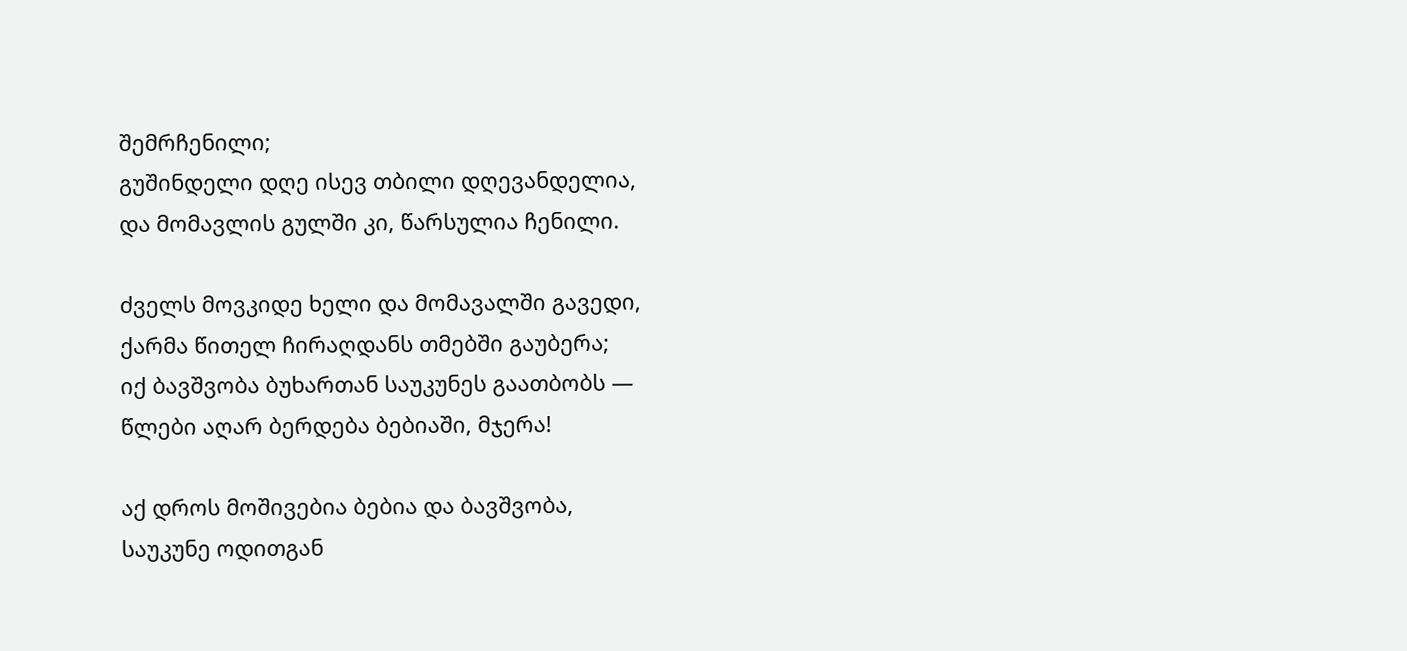შემრჩენილი;
გუშინდელი დღე ისევ თბილი დღევანდელია,
და მომავლის გულში კი, წარსულია ჩენილი.

ძველს მოვკიდე ხელი და მომავალში გავედი,
ქარმა წითელ ჩირაღდანს თმებში გაუბერა;
იქ ბავშვობა ბუხართან საუკუნეს გაათბობს —
წლები აღარ ბერდება ბებიაში, მჯერა!

აქ დროს მოშივებია ბებია და ბავშვობა,
საუკუნე ოდითგან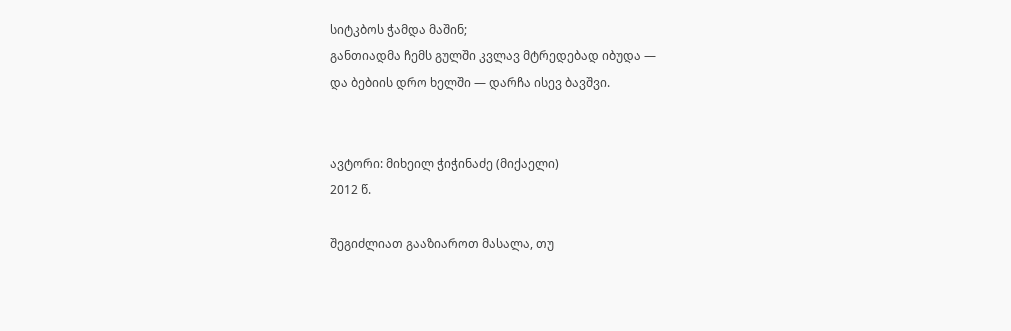სიტკბოს ჭამდა მაშინ;
განთიადმა ჩემს გულში კვლავ მტრედებად იბუდა —
და ბებიის დრო ხელში — დარჩა ისევ ბავშვი.


ავტორი: მიხეილ ჭიჭინაძე (მიქაელი)
2012 წ.

შეგიძლიათ გააზიაროთ მასალა, თუ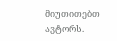მიუთითებთ ავტორს.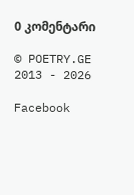0 კომენტარი

© POETRY.GE 2013 - 2026

Facebook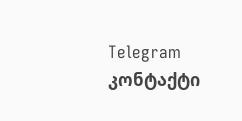Telegram კონტაქტი